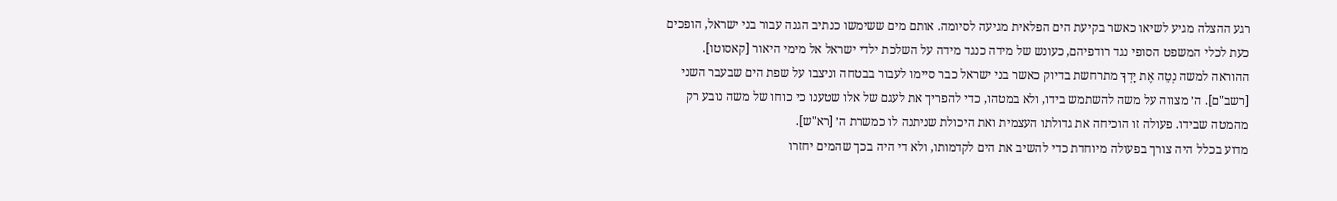רגע ההצלה מגיע לשיאו כאשר בקיעת הים הפלאית מגיעה לסיומה. אותם מים ששימשו כנתיב הגנה עבור בני ישראל, הופכים כעת לכלי המשפט הסופי נגד רודפיהם, כעונש של מידה כנגד מידה על השלכת ילדי ישראל אל מימי היאור [קאסוטו].
ההוראה למשה נְטֵה אֶת יָדְךָ מתרחשת בדיוק כאשר בני ישראל כבר סיימו לעבור בבטחה וניצבו על שפת הים שבעבר השני [רשב"ם]. ה׳ מצווה על משה להשתמש בידו, ולא במטהו, כדי להפריך את לעגם של אלו שטענו כי כוחו של משה נובע רק מהמטה שבידו. פעולה זו הוכיחה את גדולתו העצמית ואת היכולת שניתנה לו כמשרת ה׳ [רא"ש].
מדוע בכלל היה צורך בפעולה מיוחדת כדי להשיב את הים לקדמותו, ולא די היה בכך שהמים יחזרו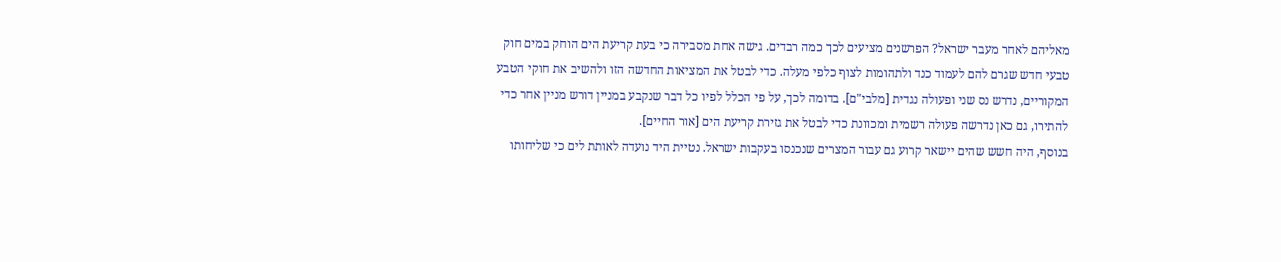מאליהם לאחר מעבר ישראל? הפרשנים מציעים לכך כמה רבדים. גישה אחת מסבירה כי בעת קריעת הים הוחק במים חוק טבעי חדש שגרם להם לעמוד כנד ולתהומות לצוף כלפי מעלה. כדי לבטל את המציאות החדשה הזו ולהשיב את חוקי הטבע המקוריים, נדרש נס שני ופעולה נגדית [מלבי"ם]. בדומה לכך, על פי הכלל לפיו כל דבר שנקבע במניין דורש מניין אחר כדי להתירו, גם כאן נדרשה פעולה רשמית ומכוונת כדי לבטל את גזירת קריעת הים [אור החיים].
בנוסף, היה חשש שהים יישאר קרוע גם עבור המצרים שנכנסו בעקבות ישראל. נטיית היד נועדה לאותת לים כי שליחותו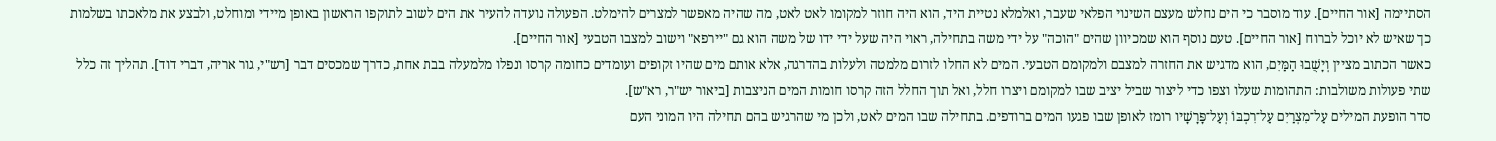הסתיימה [אור החיים]. עוד מוסבר כי הים נחלש מעצם השינוי הפלאי שעבר, ואלמלא נטיית היד, הוא היה חוזר למקומו לאט לאט, מה שהיה מאפשר למצרים להימלט. הפעולה נועדה להעיר את הים לשוב לתוקפו הראשון באופן מיידי ומוחלט, ולבצע את מלאכתו בשלמות כך שאיש לא יוכל לברוח [אור החיים]. טעם נוסף הוא שמכיוון שהים "הוכה" על ידי משה בתחילה, ראוי היה שעל ידי ידו של משה הוא גם "יירפא" וישוב למצבו הטבעי [אור החיים].
כאשר הכתוב מציין וְיָשֻׁבוּ הַמַּיִם, הוא מדגיש את החזרה למצבם ולמקומם הטבעי. המים לא החלו לזרום מלמטה ולעלות בהדרגה, אלא אותם מים שהיו זקופים ועומדים כחומה קרסו ונפלו מלמעלה בבת אחת, כדרך שמכסים דבר [רש"י, גור אריה, דברי דוד]. תהליך זה כלל שתי פעולות משולבות: התהומות שעלו וצפו כדי ליצור שביל יציב שבו למקומם ויצרו חלל, ואל תוך החלל הזה קרסו חומות המים הניצבות [ביאור יש"ר, רא"ש].
סדר הופעת המילים עַל־מִצְרַיִם עַל־רִכְבּוֹ וְעַל־פָּרָשָׁיו רומז לאופן שבו פגעו המים ברודפים. בתחילה שבו המים לאט, ולכן מי שהרגיש בהם תחילה היו המוני העם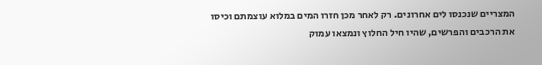המצריים שנכנסו לים אחרונים. רק לאחר מכן חזרו המים במלוא עוצמתם וכיסו את הרכבים והפרשים, שהיו חיל החלוץ ונמצאו עמוק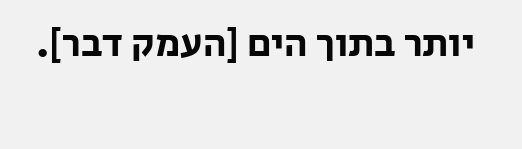יותר בתוך הים [העמק דבר].